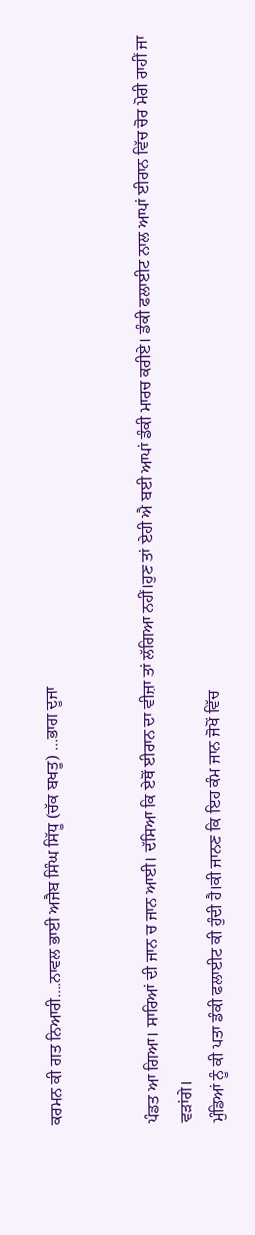ਕਰਮਨ ਕੀ ਗਤ ਨਿਆਰੀ....ਨਾਵਲ ਭਾਈ ਅਜੈਬ ਸਿੰਘ ਸਿੱਧੂ (ਚੱਕ ਬਖਤੂ) ...ਭਾਗ ਦੂਜਾ


ਪੰਡਤ ਆ ਗਿਆ। ਸਾਰਿਆਂ ਦੀ ਜਾਨ ਚ ਜਾਨ ਆਈ। ਦੱਸਿਆ ਕਿ ਏਥੋਂ ਈਰਾਨ ਦਾ ਵੀਜ਼ਾ ਤਾਂ ਲੱਗਿਆ ਨਹੀਂ।ਹੁਣ ਤਾਂ ਏਹੀ ਐ ਬਈ ਆਪਾਂ ਡੰਕੀ ਮਾਰਚ ਕਰੀਏ। ਡੰਕੀ ਫਲਾਈਟ ਨਾਲ ਆਪਾਂ ਈਰਾਨ ਵਿੱਚ ਚੋਰ ਮੋਰੀ ਰਾਹੀਂ ਜਾ ਵੜਾਂਗੇ।
ਮੁੰਡਿਆਂ ਨੂੰ ਕੀ ਪਤਾ ਡੰਕੀ ਫਲਾਈਟ ਕੀ ਹੁੰਦੀ ਹੈ।ਕੀ ਜਾਨਣ ਕਿ ਇਹ ਕੰਮ ਜਾਨ ਜੋਖੋਂ ਵਿੱਚ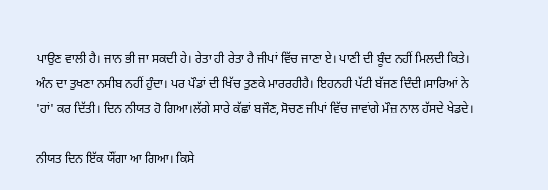ਪਾਉਣ ਵਾਲੀ ਹੈ। ਜਾਨ ਭੀ ਜਾ ਸਕਦੀ ਹੇ। ਰੇਤਾ ਹੀ ਰੇਤਾ ਹੈ ਜੀਪਾਂ ਵਿੱਚ ਜਾਣਾ ਏ। ਪਾਣੀ ਦੀ ਬੂੰਦ ਨਹੀਂ ਮਿਲਦੀ ਕਿਤੇ। ਅੰਨ ਦਾ ਤੁਖਣਾ ਨਸੀਬ ਨਹੀਂ ਹੁੰਦਾ। ਪਰ ਪੌਡਾਂ ਦੀ ਖਿੱਚ ਤੁਣਕੇ ਮਾਰਰਹੀਹੈ। ਇਹਨਹੀ ਪੱਟੀ ਬੱਜਣ ਦਿੰਦੀ।ਸਾਰਿਆਂ ਨੇ 'ਹਾਂ' ਕਰ ਦਿੱਤੀ। ਦਿਨ ਨੀਯਤ ਹੋ ਗਿਆ।ਲੱਗੇ ਸਾਰੇ ਕੱਛਾਂ ਬਜੌਣ,ਸੋਚਣ ਜੀਪਾਂ ਵਿੱਚ ਜਾਵਾਂਗੇ ਮੌਜ਼ ਨਾਲ ਹੱਸਦੇ ਖੇਡਦੇ।

ਨੀਯਤ ਦਿਨ ਇੱਕ ਯੌਂਗਾ ਆ ਗਿਆ। ਕਿਸੇ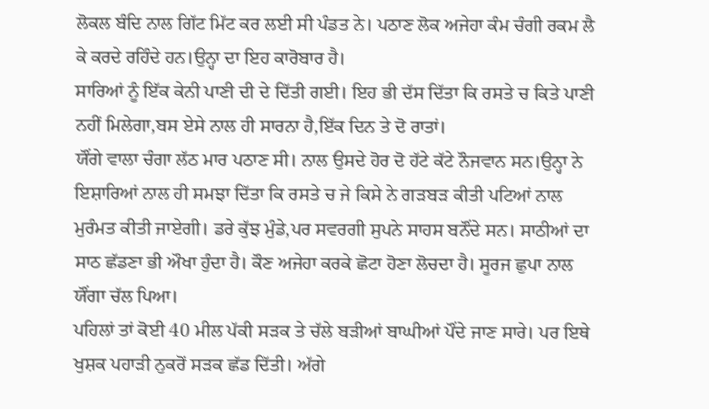ਲੋਕਲ ਬੰਦਿ ਨਾਲ ਗਿੱਟ ਮਿੱਟ ਕਰ ਲਈ ਸੀ ਪੰਡਤ ਨੇ। ਪਠਾਣ ਲੋਕ ਅਜੇਹਾ ਕੰਮ ਚੰਗੀ ਰਕਮ ਲੈ ਕੇ ਕਰਦੇ ਰਹਿੰਦੇ ਹਨ।ਉਨ੍ਹਾ ਦਾ ਇਹ ਕਾਰੋਬਾਰ ਹੈ।
ਸਾਰਿਆਂ ਨੂੰ ਇੱਕ ਕੇਨੀ ਪਾਣੀ ਦੀ ਦੇ ਦਿੱਤੀ ਗਈ। ਇਹ ਭੀ ਦੱਸ ਦਿੱਤਾ ਕਿ ਰਸਤੇ ਚ ਕਿਤੇ ਪਾਣੀ ਨਹੀਂ ਮਿਲੇਗਾ,ਬਸ ਏਸੇ ਨਾਲ ਹੀ ਸਾਰਨਾ ਹੈ,ਇੱਕ ਦਿਨ ਤੇ ਦੋ ਰਾਤਾਂ।
ਯੌਂਗੇ ਵਾਲਾ ਚੰਗਾ ਲੱਠ ਮਾਰ ਪਠਾਣ ਸੀ। ਨਾਲ ਉਸਦੇ ਹੋਰ ਦੋ ਹੱਟੇ ਕੱਟੇ ਨੌਜਵਾਨ ਸਨ।ਉਨ੍ਹਾ ਨੇ ਇਸ਼ਾਰਿਆਂ ਨਾਲ ਹੀ ਸਮਝਾ ਦਿੱਤਾ ਕਿ ਰਸਤੇ ਚ ਜੇ ਕਿਸੇ ਨੇ ਗੜਬੜ ਕੀਤੀ ਪਟਿਆਂ ਨਾਲ ਮੁਰੰਮਤ ਕੀਤੀ ਜਾਏਗੀ। ਡਰੇ ਕੁੱਝ ਮੁੰਡੇ,ਪਰ ਸਵਰਗੀ ਸੁਪਨੇ ਸਾਹਸ ਬਨੌਂਦੇ ਸਨ। ਸਾਠੀਆਂ ਦਾ ਸਾਠ ਛੱਡਣਾ ਭੀ ਔਖਾ ਹੁੰਦਾ ਹੈ। ਕੌਣ ਅਜੇਹਾ ਕਰਕੇ ਛੋਟਾ ਹੋਣਾ ਲੋਚਦਾ ਹੈ। ਸੂਰਜ ਛੁਪਾ ਨਾਲ ਯੌਂਗਾ ਚੱਲ ਪਿਆ।
ਪਹਿਲਾਂ ਤਾਂ ਕੋਈ 40 ਮੀਲ ਪੱਕੀ ਸੜਕ ਤੇ ਚੱਲੇ ਬੜੀਆਂ ਬਾਘੀਆਂ ਪੌਂਦੇ ਜਾਣ ਸਾਰੇ। ਪਰ ਇਥੇ ਖੁਸ਼ਕ ਪਹਾੜੀ ਨੁਕਰੋਂ ਸੜਕ ਛੱਡ ਦਿੱਤੀ। ਅੱਗੇ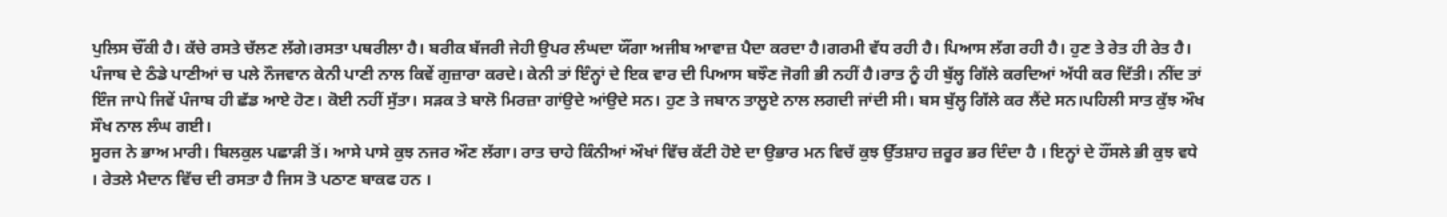ਪੁਲਿਸ ਚੌਂਕੀ ਹੈ। ਕੱਚੇ ਰਸਤੇ ਚੱਲਣ ਲੱਗੇ।ਰਸਤਾ ਪਥਰੀਲਾ ਹੈ। ਬਰੀਕ ਬੱਜਰੀ ਜੇਹੀ ਉਪਰ ਲੰਘਦਾ ਯੌਂਗਾ ਅਜੀਬ ਆਵਾਜ਼ ਪੈਦਾ ਕਰਦਾ ਹੈ।ਗਰਮੀ ਵੱਧ ਰਹੀ ਹੈ। ਪਿਆਸ ਲੱਗ ਰਹੀ ਹੈ। ਹੁਣ ਤੇ ਰੇਤ ਹੀ ਰੇਤ ਹੈ।
ਪੰਜਾਬ ਦੇ ਠੰਡੇ ਪਾਣੀਆਂ ਚ ਪਲੇ ਨੌਜਵਾਨ ਕੇਨੀ ਪਾਣੀ ਨਾਲ ਕਿਵੇਂ ਗੁਜ਼ਾਰਾ ਕਰਦੇ। ਕੇਨੀ ਤਾਂ ਇੰਨ੍ਹਾਂ ਦੇ ਇਕ ਵਾਰ ਦੀ ਪਿਆਸ ਬਝੌਣ ਜੋਗੀ ਭੀ ਨਹੀਂ ਹੈ।ਰਾਤ ਨੂੰ ਹੀ ਬੁੱਲ੍ਹ ਗਿੱਲੇ ਕਰਦਿਆਂ ਅੱਧੀ ਕਰ ਦਿੱਤੀ। ਨੀਂਦ ਤਾਂ ਇੰਜ ਜਾਪੇ ਜਿਵੇਂ ਪੰਜਾਬ ਹੀ ਛੱਡ ਆਏ ਹੋਣ। ਕੋਈ ਨਹੀਂ ਸੁੱਤਾ। ਸੜਕ ਤੇ ਬਾਲੋ ਮਿਰਜ਼ਾ ਗਾਂਉਦੇ ਆਂਉਦੇ ਸਨ। ਹੁਣ ਤੇ ਜਬਾਨ ਤਾਲੂਏ ਨਾਲ ਲਗਦੀ ਜਾਂਦੀ ਸੀ। ਬਸ ਬੁੱਲ੍ਹ ਗਿੱਲੇ ਕਰ ਲੈਂਦੇ ਸਨ।ਪਹਿਲੀ ਸਾਤ ਕੁੱਝ ਔਖ ਸੌਖ ਨਾਲ ਲੰਘ ਗਈ।
ਸੂਰਜ ਨੇ ਭਾਅ ਮਾਰੀ। ਬਿਲਕੁਲ ਪਛਾੜੀ ਤੋਂ। ਆਸੇ ਪਾਸੇ ਕੁਝ ਨਜਰ ਔਣ ਲੱਗਾ। ਰਾਤ ਚਾਹੇ ਕਿੰਨੀਆਂ ਔਖਾਂ ਵਿੱਚ ਕੱਟੀ ਹੋਏ ਦਾ ਉਭਾਰ ਮਨ ਵਿਚੱ ਕੁਝ ਉੱਤਸ਼ਾਹ ਜ਼ਰੂਰ ਭਰ ਦਿੰਦਾ ਹੈ । ਇਨ੍ਹਾਂ ਦੇ ਹੌਂਸਲੇ ਭੀ ਕੁਝ ਵਧੇ । ਰੇਤਲੇ ਮੈਦਾਨ ਵਿੱਚ ਦੀ ਰਸਤਾ ਹੈ ਜਿਸ ਤੋ ਪਠਾਣ ਬਾਕਫ ਹਨ ।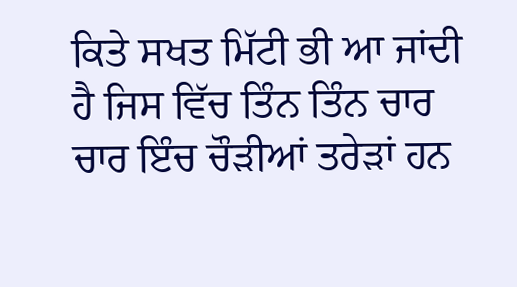ਕਿਤੇ ਸਖਤ ਮਿੱਟੀ ਭੀ ਆ ਜਾਂਦੀ ਹੈ ਜਿਸ ਵਿੱਚ ਤਿੰਨ ਤਿੰਨ ਚਾਰ ਚਾਰ ਇੰਚ ਚੌੜੀਆਂ ਤਰੇੜਾਂ ਹਨ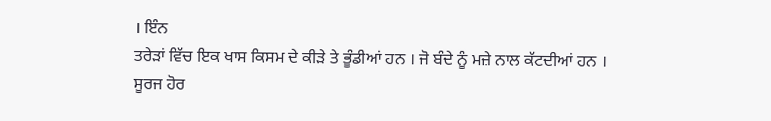। ਇੰਨ
ਤਰੇੜਾਂ ਵਿੱਚ ਇਕ ਖਾਸ ਕਿਸਮ ਦੇ ਕੀੜੇ ਤੇ ਭੂੰਡੀਆਂ ਹਨ । ਜੋ ਬੰਦੇ ਨੂੰ ਮਜ਼ੇ ਨਾਲ ਕੱਟਦੀਆਂ ਹਨ ।
ਸੂਰਜ ਹੋਰ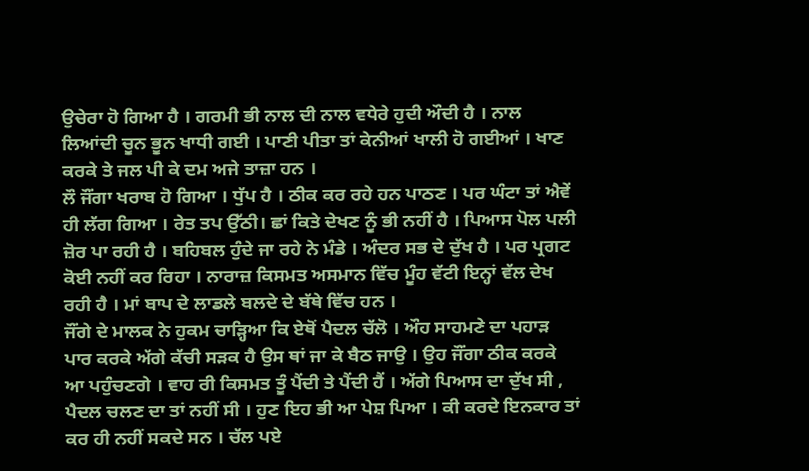ਉਚੇਰਾ ਹੋ ਗਿਆ ਹੈ । ਗਰਮੀ ਭੀ ਨਾਲ ਦੀ ਨਾਲ ਵਧੇਰੇ ਹੁਦੀ ਔਦੀ ਹੈ । ਨਾਲ ਲਿਆਂਦੀ ਚੂਨ ਭੂਨ ਖਾਧੀ ਗਈ । ਪਾਣੀ ਪੀਤਾ ਤਾਂ ਕੇਨੀਆਂ ਖਾਲੀ ਹੋ ਗਈਆਂ । ਖਾਣ ਕਰਕੇ ਤੇ ਜਲ ਪੀ ਕੇ ਦਮ ਅਜੇ ਤਾਜ਼ਾ ਹਨ ।
ਲੌ ਜੌਂਗਾ ਖਰਾਬ ਹੋ ਗਿਆ । ਧੁੱਪ ਹੈ । ਠੀਕ ਕਰ ਰਹੇ ਹਨ ਪਾਠਣ । ਪਰ ਘੰਟਾ ਤਾਂ ਐਵੇਂ ਹੀ ਲੱਗ ਗਿਆ । ਰੇਤ ਤਪ ਉੱਠੀ। ਛਾਂ ਕਿਤੇ ਦੇਖਣ ਨੂੰ ਭੀ ਨਹੀਂ ਹੈ । ਪਿਆਸ ਪੋਲ ਪਲੀ ਜ਼ੋਰ ਪਾ ਰਹੀ ਹੈ । ਬਹਿਬਲ ਹੁੰਦੇ ਜਾ ਰਹੇ ਨੇ ਮੰਡੇ । ਅੰਦਰ ਸਭ ਦੇ ਦੁੱਖ ਹੈ । ਪਰ ਪ੍ਰਗਟ ਕੋਈ ਨਹੀਂ ਕਰ ਰਿਹਾ । ਨਾਰਾਜ਼ ਕਿਸਮਤ ਅਸਮਾਨ ਵਿੱਚ ਮੂੰਹ ਵੱਟੀ ਇਨ੍ਹਾਂ ਵੱਲ ਦੇਖ ਰਹੀ ਹੈ । ਮਾਂ ਬਾਪ ਦੇ ਲਾਡਲੇ ਬਲਦੇ ਦੇ ਬੱਥੇ ਵਿੱਚ ਹਨ ।
ਜੌਂਗੇ ਦੇ ਮਾਲਕ ਨੇ ਹੁਕਮ ਚਾੜ੍ਹਿਆ ਕਿ ਏਥੋਂ ਪੈਦਲ ਚੱਲੋ । ਔਹ ਸਾਹਮਣੇ ਦਾ ਪਹਾੜ ਪਾਰ ਕਰਕੇ ਅੱਗੇ ਕੱਚੀ ਸੜਕ ਹੈ ਉਸ ਥਾਂ ਜਾ ਕੇ ਬੈਠ ਜਾਉ । ਉਹ ਜੌਂਗਾ ਠੀਕ ਕਰਕੇ ਆ ਪਹੁੰਚਣਗੇ । ਵਾਹ ਰੀ ਕਿਸਮਤ ਤੂੰ ਪੈਂਦੀ ਤੇ ਪੈਂਦੀ ਹੈਂ । ਅੱਗੇ ਪਿਆਸ ਦਾ ਦੁੱਖ ਸੀ , ਪੈਦਲ ਚਲਣ ਦਾ ਤਾਂ ਨਹੀਂ ਸੀ । ਹੁਣ ਇਹ ਭੀ ਆ ਪੇਸ਼ ਪਿਆ । ਕੀ ਕਰਦੇ ਇਨਕਾਰ ਤਾਂ ਕਰ ਹੀ ਨਹੀਂ ਸਕਦੇ ਸਨ । ਚੱਲ ਪਏ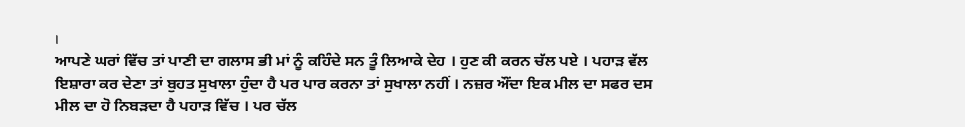।
ਆਪਣੇ ਘਰਾਂ ਵਿੱਚ ਤਾਂ ਪਾਣੀ ਦਾ ਗਲਾਸ ਭੀ ਮਾਂ ਨੂੰ ਕਹਿੰਦੇ ਸਨ ਤੂੰ ਲਿਆਕੇ ਦੇਹ । ਹੁਣ ਕੀ ਕਰਨ ਚੱਲ ਪਏ । ਪਹਾੜ ਵੱਲ ਇਸ਼ਾਰਾ ਕਰ ਦੇਣਾ ਤਾਂ ਬੁਹਤ ਸੁਖਾਲਾ ਹੁੰਦਾ ਹੈ ਪਰ ਪਾਰ ਕਰਨਾ ਤਾਂ ਸੁਖਾਲਾ ਨਹੀਂ । ਨਜ਼ਰ ਔਂਦਾ ਇਕ ਮੀਲ ਦਾ ਸਫਰ ਦਸ ਮੀਲ ਦਾ ਹੋ ਨਿਬੜਦਾ ਹੈ ਪਹਾੜ ਵਿੱਚ । ਪਰ ਚੱਲ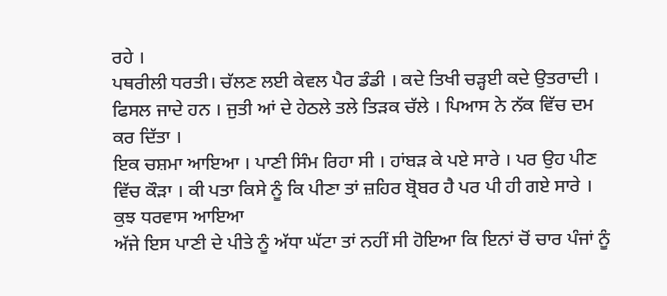ਰਹੇ ।
ਪਥਰੀਲੀ ਧਰਤੀ। ਚੱਲਣ ਲਈ ਕੇਵਲ ਪੈਰ ਡੰਡੀ । ਕਦੇ ਤਿਖੀ ਚੜ੍ਹਈ ਕਦੇ ਉਤਰਾਦੀ । ਫਿਸਲ ਜਾਦੇ ਹਨ । ਜੁਤੀ ਆਂ ਦੇ ਹੇਠਲੇ ਤਲੇ ਤਿੜਕ ਚੱਲੇ । ਪਿਆਸ ਨੇ ਨੱਕ ਵਿੱਚ ਦਮ ਕਰ ਦਿੱਤਾ ।
ਇਕ ਚਸ਼ਮਾ ਆਇਆ । ਪਾਣੀ ਸਿੰਮ ਰਿਹਾ ਸੀ । ਹਾਂਬੜ ਕੇ ਪਏ ਸਾਰੇ । ਪਰ ਉਹ ਪੀਣ ਵਿੱਚ ਕੌੜਾ । ਕੀ ਪਤਾ ਕਿਸੇ ਨੂੰ ਕਿ ਪੀਣਾ ਤਾਂ ਜ਼ਹਿਰ ਬ੍ਰੋਬਰ ਹੈ ਪਰ ਪੀ ਹੀ ਗਏ ਸਾਰੇ । ਕੁਝ ਧਰਵਾਸ ਆਇਆ
ਅੱਜੇ ਇਸ ਪਾਣੀ ਦੇ ਪੀਤੇ ਨੂੰ ਅੱਧਾ ਘੱਟਾ ਤਾਂ ਨਹੀਂ ਸੀ ਹੋਇਆ ਕਿ ਇਨਾਂ ਚੋਂ ਚਾਰ ਪੰਜਾਂ ਨੂੰ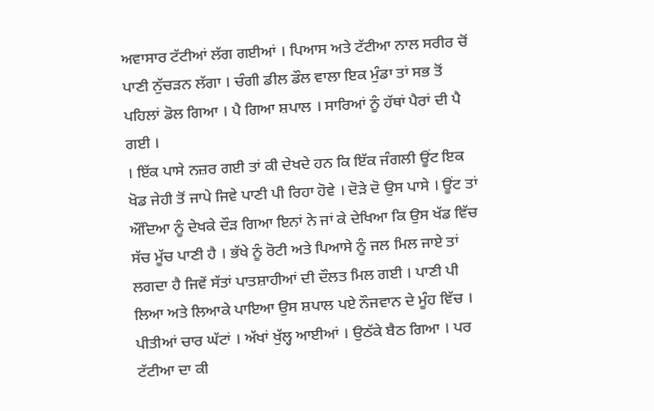ਅਵਾਸਾਰ ਟੱਟੀਆਂ ਲੱਗ ਗਈਆਂ । ਪਿਆਸ ਅਤੇ ਟੱਟੀਆ ਨਾਲ ਸਰੀਰ ਚੋਂ ਪਾਣੀ ਨੁੱਚੜਨ ਲੱਗਾ । ਚੰਗੀ ਡੀਲ ਡੌਲ ਵਾਲਾ ਇਕ ਮੁੰਡਾ ਤਾਂ ਸਭ ਤੋਂ ਪਹਿਲਾਂ ਡੋਲ ਗਿਆ । ਪੈ ਗਿਆ ਸ਼ਪਾਲ । ਸਾਰਿਆਂ ਨੂੰ ਹੱਥਾਂ ਪੈਰਾਂ ਦੀ ਪੈ ਗਈ ।
। ਇੱਕ ਪਾਸੇ ਨਜ਼ਰ ਗਈ ਤਾਂ ਕੀ ਦੇਖਦੇ ਹਨ ਕਿ ਇੱਕ ਜੰਗਲੀ ਊਂਟ ਇਕ ਖੋਡ ਜੇਹੀ ਤੋਂ ਜਾਪੇ ਜਿਵੇ ਪਾਣੀ ਪੀ ਰਿਹਾ ਹੋਵੇ । ਦੋੜੇ ਦੋ ਉਸ ਪਾਸੇ । ਊਂਟ ਤਾਂ ਔਂਦਿਆ ਨੂੰ ਦੇਖਕੇ ਦੌੜ ਗਿਆ ਇਨਾਂ ਨੇ ਜਾਂ ਕੇ ਦੇਖਿਆ ਕਿ ਉਸ ਖੱਡ ਵਿੱਚ ਸੱਚ ਮੂੱਚ ਪਾਣੀ ਹੈ । ਭੱਖੇ ਨੂੰ ਰੋਟੀ ਅਤੇ ਪਿਆਸੇ ਨੂੰ ਜਲ ਮਿਲ ਜਾਏ ਤਾਂ ਲਗਦਾ ਹੈ ਜਿਵੇਂ ਸੱਤਾਂ ਪਾਤਸ਼ਾਹੀਆਂ ਦੀ ਦੌਲਤ ਮਿਲ ਗਈ । ਪਾਣੀ ਪੀ ਲਿਆ ਅਤੇ ਲਿਆਕੇ ਪਾਇਆ ਉਸ ਸ਼ਪਾਲ ਪਏ ਨੌਜਵਾਨ ਦੇ ਮੂੰਹ ਵਿੱਚ । ਪੀਤੀਆਂ ਚਾਰ ਘੱਟਾਂ । ਅੱਖਾਂ ਖੁੱਲ੍ਹ ਆਈਆਂ । ਉਠੱਕੇ ਬੈਠ ਗਿਆ । ਪਰ ਟੱਟੀਆ ਦਾ ਕੀ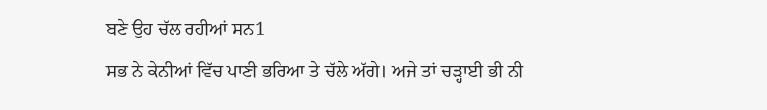ਬਣੇ ਉਹ ਚੱਲ ਰਹੀਆਂ ਸਨ1
ਸਭ ਨੇ ਕੇਨੀਆਂ ਵਿੱਚ ਪਾਣੀ ਭਰਿਆ ਤੇ ਚੱਲੇ ਅੱਗੇ। ਅਜੇ ਤਾਂ ਚੜ੍ਹਾਈ ਭੀ ਨੀ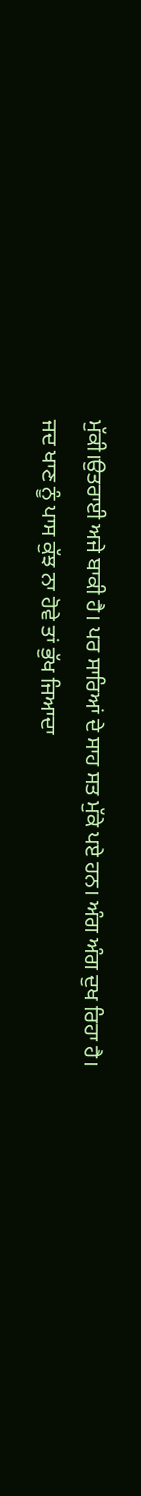ਮੁੱਕੀ।ਉਤਰਾਈ ਅਜੇ ਬਾਕੀ ਹੈ। ਪਰ ਸਾਰਿਆਂ ਦੇ ਸਾਹ ਸਤ ਮੁੱਕੇ ਪਏ ਹਨ। ਅੰਗ ਅੰਗ ਦੁਖ ਰਿਹਾ ਹੈ।
ਜਦ ਖਾਣ ਨੂੰ ਪਾਸ ਕੁੱਝ ਨਾ ਹੋਵੇ ਤਾਂ ਭੁੱਖ ਜਿਆਦਾ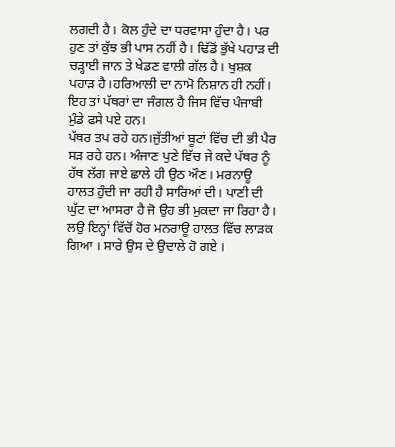ਲਗਦੀ ਹੈ। ਕੋਲ ਹੁੰਦੇ ਦਾ ਧਰਵਾਸਾ ਹੁੰਦਾ ਹੈ। ਪਰ ਹੁਣ ਤਾਂ ਕੁੱਝ ਭੀ ਪਾਸ ਨਹੀਂ ਹੈ। ਢਿੱਡੋਂ ਭੁੱਖੇ ਪਹਾੜ ਦੀ ਚੜ੍ਹਾਈ ਜਾਨ ਤੇ ਖੇਡਣ ਵਾਲੀ ਗੱਲ ਹੈ। ਖੁਸ਼ਕ ਪਹਾੜ ਹੈ।ਹਰਿਆਲੀ ਦਾ ਨਾਮੋ ਨਿਸ਼ਾਨ ਹੀ ਨਹੀਂ। ਇਹ ਤਾਂ ਪੱਥਰਾਂ ਦਾ ਜੰਗਲ ਹੈ ਜਿਸ ਵਿੱਚ ਪੰਜਾਬੀ ਮੁੰਡੇ ਫਸੇ ਪਏ ਹਨ।
ਪੱਥਰ ਤਪ ਰਹੇ ਹਨ।ਜੁੱਤੀਆਂ ਬੂਟਾਂ ਵਿੱਚ ਦੀ ਭੀ ਪੈਰ ਸੜ ਰਹੇ ਹਨ। ਅੰਜਾਣ ਪੁਣੇ ਵਿੱਚ ਜੇ ਕਦੇ ਪੱਥਰ ਨੂੰ ਹੱਥ ਲੱਗ ਜਾਏ ਛਾਲੇ ਹੀ ਉਠ ਔਣ। ਮਰਨਾਊ ਹਾਲਤ ਹੁੰਦੀ ਜਾ ਰਹੀ ਹੈ ਸਾਰਿਆਂ ਦੀ। ਪਾਣੀ ਦੀ ਘੁੱਟ ਦਾ ਆਸਰਾ ਹੈ ਜੋ ਉਹ ਭੀ ਮੁਕਦਾ ਜਾ ਰਿਹਾ ਹੈ।
ਲਉ ਇਨ੍ਹਾਂ ਵਿੱਚੋਂ ਹੋਰ ਮਨਰਾਊ ਹਾਲਤ ਵਿੱਚ ਲਾੜਕ ਗਿਆ । ਸਾਰੇ ਉਸ ਦੇ ਉਦਾਲੇ ਹੋ ਗਏ ।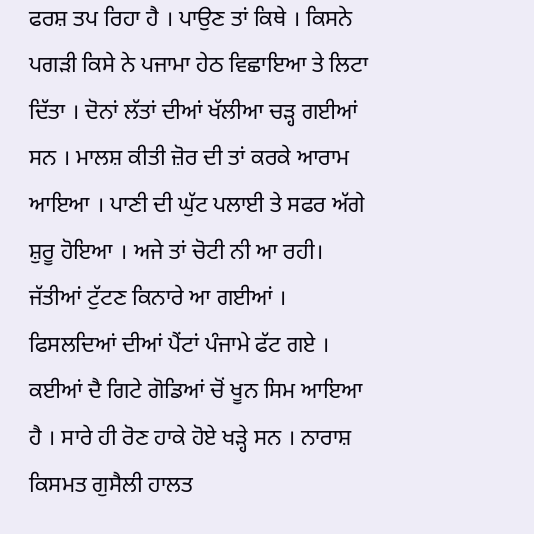ਫਰਸ਼ ਤਪ ਰਿਹਾ ਹੈ । ਪਾਉਣ ਤਾਂ ਕਿਥੇ । ਕਿਸਨੇ ਪਗੜੀ ਕਿਸੇ ਨੇ ਪਜਾਮਾ ਹੇਠ ਵਿਛਾਇਆ ਤੇ ਲਿਟਾ ਦਿੱਤਾ । ਦੋਨਾਂ ਲੱਤਾਂ ਦੀਆਂ ਖੱਲੀਆ ਚੜ੍ਹ ਗਈਆਂ ਸਨ । ਮਾਲਸ਼ ਕੀਤੀ ਜ਼ੋਰ ਦੀ ਤਾਂ ਕਰਕੇ ਆਰਾਮ ਆਇਆ । ਪਾਣੀ ਦੀ ਘੁੱਟ ਪਲਾਈ ਤੇ ਸਫਰ ਅੱਗੇ ਸ਼ੁਰੂ ਹੋਇਆ । ਅਜੇ ਤਾਂ ਚੋਟੀ ਨੀ ਆ ਰਹੀ। ਜੱਤੀਆਂ ਟੁੱਟਣ ਕਿਨਾਰੇ ਆ ਗਈਆਂ । ਫਿਸਲਦਿਆਂ ਦੀਆਂ ਪੈਂਟਾਂ ਪੰਜਾਮੇ ਫੱਟ ਗਏ । ਕਈਆਂ ਦੈ ਗਿਟੇ ਗੋਡਿਆਂ ਚੋਂ ਖੂਨ ਸਿਮ ਆਇਆ ਹੈ । ਸਾਰੇ ਹੀ ਰੋਣ ਹਾਕੇ ਹੋਏ ਖੜ੍ਹੇ ਸਨ । ਨਾਰਾਸ਼ ਕਿਸਮਤ ਗੁਸੈਲੀ ਹਾਲਤ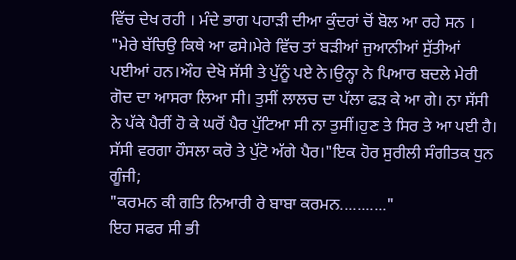ਵਿੱਚ ਦੇਖ ਰਹੀ । ਮੰਦੇ ਭਾਗ ਪਹਾੜੀ ਦੀਆ ਕੁੰਦਰਾਂ ਚੋਂ ਬੋਲ ਆ ਰਹੇ ਸਨ ।
"ਮੇਰੇ ਬੱਚਿਉ ਕਿਥੇ ਆ ਫਸੇ।ਮੇਰੇ ਵਿੱਚ ਤਾਂ ਬੜੀਆਂ ਜੁਆਨੀਆਂ ਸੁੱਤੀਆਂ ਪਈਆਂ ਹਨ।ਔਹ ਦੇਖੋ ਸੱਸੀ ਤੇ ਪੁੱਨੂੰ ਪਏ ਨੇ।ਉਨ੍ਹਾ ਨੇ ਪਿਆਰ ਬਦਲੇ ਮੇਰੀ ਗੋਦ ਦਾ ਆਸਰਾ ਲਿਆ ਸੀ। ਤੁਸੀਂ ਲਾਲਚ ਦਾ ਪੱਲਾ ਫੜ ਕੇ ਆ ਗੇ। ਨਾ ਸੱਸੀ ਨੇ ਪੱਕੇ ਪੈਰੀਂ ਹੋ ਕੇ ਘਰੋਂ ਪੈਰ ਪੁੱਟਿਆ ਸੀ ਨਾ ਤੁਸੀਂ।ਹੁਣ ਤੇ ਸਿਰ ਤੇ ਆ ਪਈ ਹੈ। ਸੱਸੀ ਵਰਗਾ ਹੌਸਲਾ ਕਰੋ ਤੇ ਪੁੱਟੋ ਅੱਗੇ ਪੈਰ।"ਇਕ ਹੋਰ ਸੁਰੀਲੀ ਸੰਗੀਤਕ ਧੁਨ ਗੂੰਜੀ;
"ਕਰਮਨ ਕੀ ਗਤਿ ਨਿਆਰੀ ਰੇ ਬਾਬਾ ਕਰਮਨ..........."
ਇਹ ਸਫਰ ਸੀ ਭੀ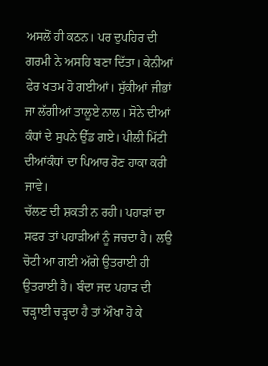ਅਸਲੋਂ ਹੀ ਕਠਨ। ਪਰ ਦੁਪਹਿਰ ਦੀ ਗਰਮੀ ਨੇ ਅਸਹਿ ਬਣਾ ਦਿੱਤਾ। ਕੇਨੀਆਂ ਫੇਰ ਖਤਮ ਹੋ ਗਈਆਂ। ਸੁੱਕੀਆਂ ਜੀਭਾਂ ਜਾ ਲੱਗੀਆਂ ਤਾਲੂਏ ਨਾਲ। ਸੋਨੇ ਦੀਆਂ ਕੰਧਾਂ ਦੇ ਸੁਪਨੇ ਉੱਡ ਗਏ। ਪੀਲੀ ਮਿੱਟੀ ਦੀਆਂਕੰਧਾਂ ਦਾ ਪਿਆਰ ਰੋਣ ਹਾਕਾ ਕਰੀ ਜਾਵੇ।
ਚੱਲਣ ਦੀ ਸ਼ਕਤੀ ਨ ਰਹੀ। ਪਹਾੜਾਂ ਦਾ ਸਫਰ ਤਾਂ ਪਹਾੜੀਆਂ ਨੂੰ ਜਚਦਾ ਹੈ। ਲਉ ਚੋਟੀ ਆ ਗਈ ਅੱਗੇ ਉਤਰਾਈ ਹੀ ਉਤਰਾਈ ਹੈ। ਬੰਦਾ ਜਦ ਪਹਾੜ ਦੀ ਚੜ੍ਹਾਈ ਚੜ੍ਹਦਾ ਹੈ ਤਾਂ ਔਖਾ ਹੋ ਕੇ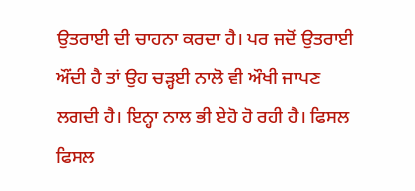ਉਤਰਾਈ ਦੀ ਚਾਹਨਾ ਕਰਦਾ ਹੈ। ਪਰ ਜਦੋਂ ਉਤਰਾਈ ਔਂਦੀ ਹੈ ਤਾਂ ਉਹ ਚੜ੍ਹਈ ਨਾਲੋ ਵੀ ਔਖੀ ਜਾਪਣ ਲਗਦੀ ਹੈ। ਇਨ੍ਹਾ ਨਾਲ ਭੀ ਏਹੋ ਹੋ ਰਹੀ ਹੈ। ਫਿਸਲ ਫਿਸਲ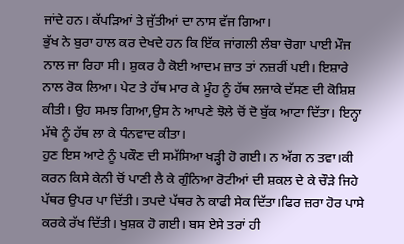ਜਾਂਦੇ ਹਨ। ਕੱਪੜਿਆਂ ਤੇ ਜੁੱਤੀਆਂ ਦਾ ਨਾਸ ਵੱਜ ਗਿਆ।
ਭੁੱਖ ਨੇ ਬੁਰਾ ਹਾਲ ਕਰ ਦੇਖਦੇ ਹਨ ਕਿ ਇੱਕ ਜਾਂਗਲੀ ਲੰਬਾ ਚੋਗਾ ਪਾਈ ਮੌਜ ਨਾਲ ਜਾ ਰਿਹਾ ਸੀ। ਸ਼ੁਕਰ ਹੈ ਕੋਈ ਆਦਮ ਜ਼ਾਤ ਤਾਂ ਨਜ਼ਰੀਂ ਪਈ। ਇਸ਼ਾਰੇ ਨਾਲ ਰੋਕ ਲਿਆ। ਪੇਟ ਤੇ ਹੱਥ ਮਾਰ ਕੇ ਮੂੰਹ ਨੂੰ ਹੱਥ ਲਜਾਕੇ ਦੱਸਣ ਦੀ ਕੋਸ਼ਿਸ਼ ਕੀਤੀ। ਉਹ ਸਮਝ ਗਿਆ,ਉਸ ਨੇ ਆਪਣੇ ਝੋਲੇ ਚੋਂ ਦੋ ਬੁੱਕ ਆਟਾ ਦਿੱਤਾ। ਇਨ੍ਹਾ ਮੱਥੇ ਨੂੰ ਹੱਥ ਲਾ ਕੇ ਧੰਨਵਾਦ ਕੀਤਾ।
ਹੁਣ ਇਸ ਆਟੇ ਨੂੰ ਪਕੌਣ ਦੀ ਸਮੱਸਿਆ ਖੜ੍ਹੀ ਹੋ ਗਈ। ਨ ਅੱਗ ਨ ਤਵਾ।ਕੀ ਕਰਨ ਕਿਸੇ ਕੇਨੀ ਚੋਂ ਪਾਣੀ ਲੈ ਕੇ ਗੁੰਨਿਆ ਰੋਟੀਆਂ ਦੀ ਸ਼ਕਲ ਦੇ ਕੇ ਚੌੜੇ ਜਿਹੇ ਪੱਥਰ ਉਪਰ ਪਾ ਦਿੱਤੀ। ਤਪਦੇ ਪੱਥਰ ਨੇ ਕਾਫੀ ਸੇਕ ਦਿੱਤਾ।ਫਿਰ ਜ਼ਰਾ ਹੋਰ ਪਾਸੇ ਕਰਕੇ ਰੱਖ ਦਿੱਤੀ। ਖੁਸ਼ਕ ਹੋ ਗਈ। ਬਸ ਏਸੇ ਤਰਾਂ ਹੀ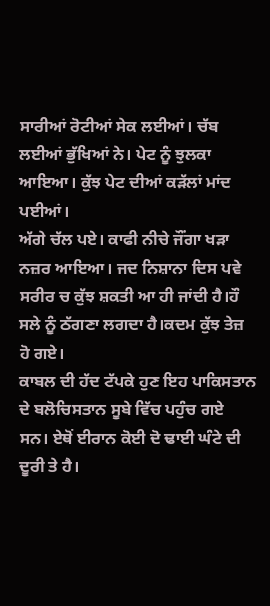ਸਾਰੀਆਂ ਰੋਟੀਆਂ ਸੇਕ ਲਈਆਂ। ਚੱਬ ਲਈਆਂ ਭੁੱਖਿਆਂ ਨੇ। ਪੇਟ ਨੂੰ ਝੁਲਕਾ ਆਇਆ। ਕੁੱਝ ਪੇਟ ਦੀਆਂ ਕੜੱਲਾਂ ਮਾਂਦ ਪਈਆਂ।
ਅੱਗੇ ਚੱਲ ਪਏ। ਕਾਫੀ ਨੀਚੇ ਜੌਂਗਾ ਖੜਾ ਨਜ਼ਰ ਆਇਆ। ਜਦ ਨਿਸ਼ਾਨਾ ਦਿਸ ਪਵੇ ਸਰੀਰ ਚ ਕੁੱਝ ਸ਼ਕਤੀ ਆ ਹੀ ਜਾਂਦੀ ਹੈ।ਹੌ ਸਲੇ ਨੂੰ ਠੱਗਣਾ ਲਗਦਾ ਹੈ।ਕਦਮ ਕੁੱਝ ਤੇਜ਼ ਹੋ ਗਏ।
ਕਾਬਲ ਦੀ ਹੱਦ ਟੱਪਕੇ ਹੁਣ ਇਹ ਪਾਕਿਸਤਾਨ ਦੇ ਬਲੋਚਿਸਤਾਨ ਸੂਬੇ ਵਿੱਚ ਪਹੁੰਚ ਗਏ ਸਨ। ਏਥੋਂ ਈਰਾਨ ਕੋਈ ਦੋ ਢਾਈ ਘੰਟੇ ਦੀ ਦੂਰੀ ਤੇ ਹੈ।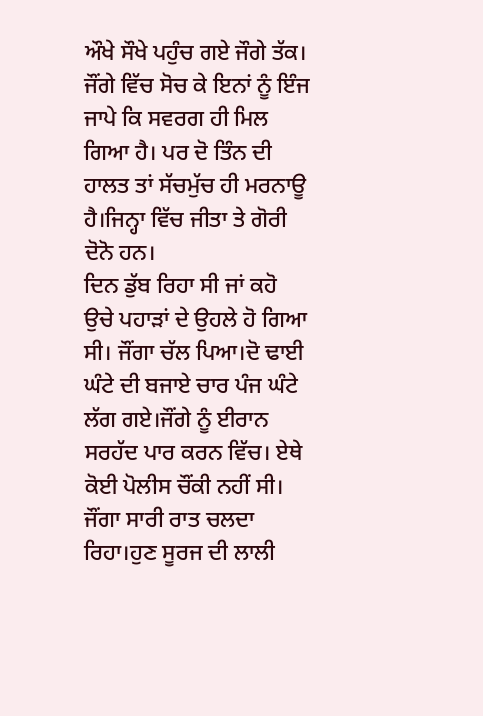ਔਖੇ ਸੌਖੇ ਪਹੁੰਚ ਗਏ ਜੌਗੇ ਤੱਕ।
ਜੌਂਗੇ ਵਿੱਚ ਸੋਚ ਕੇ ਇਨਾਂ ਨੂੰ ਇੰਜ ਜਾਪੇ ਕਿ ਸਵਰਗ ਹੀ ਮਿਲ ਗਿਆ ਹੈ। ਪਰ ਦੋ ਤਿੰਨ ਦੀ ਹਾਲਤ ਤਾਂ ਸੱਚਮੁੱਚ ਹੀ ਮਰਨਾਊ ਹੈ।ਜਿਨ੍ਹਾ ਵਿੱਚ ਜੀਤਾ ਤੇ ਗੋਰੀ ਦੋਨੋ ਹਨ।
ਦਿਨ ਡੁੱਬ ਰਿਹਾ ਸੀ ਜਾਂ ਕਹੋ ਉਚੇ ਪਹਾੜਾਂ ਦੇ ਉਹਲੇ ਹੋ ਗਿਆ ਸੀ। ਜੌਂਗਾ ਚੱਲ ਪਿਆ।ਦੋ ਢਾਈ ਘੰਟੇ ਦੀ ਬਜਾਏ ਚਾਰ ਪੰਜ ਘੰਟੇ ਲੱਗ ਗਏ।ਜੌਂਗੇ ਨੂੰ ਈਰਾਨ ਸਰਹੱਦ ਪਾਰ ਕਰਨ ਵਿੱਚ। ਏਥੇ ਕੋਈ ਪੋਲੀਸ ਚੌਂਕੀ ਨਹੀਂ ਸੀ। ਜੌਂਗਾ ਸਾਰੀ ਰਾਤ ਚਲਦਾ ਰਿਹਾ।ਹੁਣ ਸੂਰਜ ਦੀ ਲਾਲੀ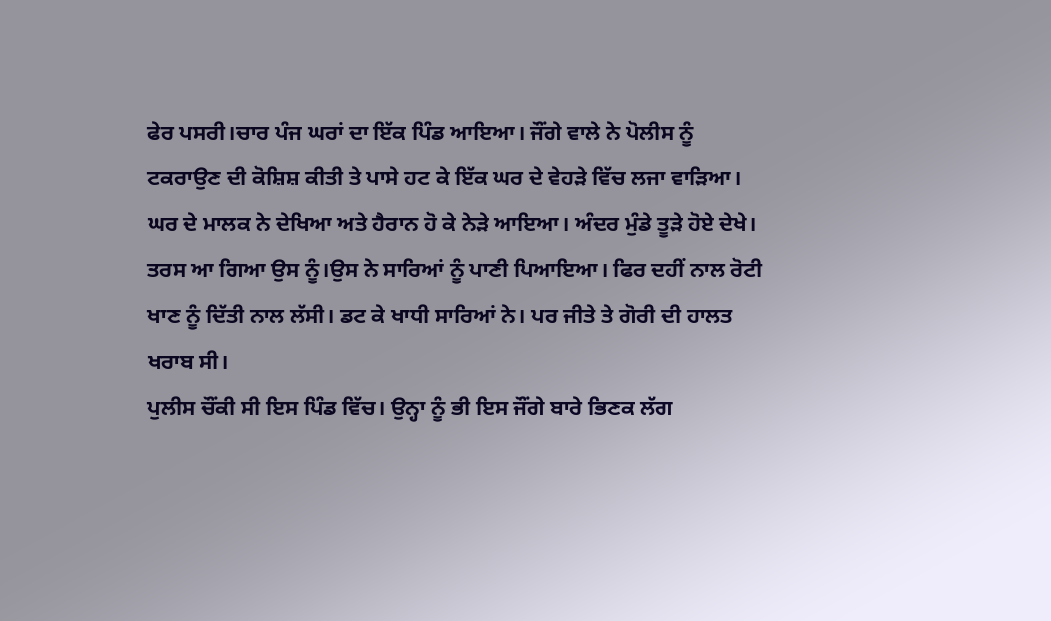ਫੇਰ ਪਸਰੀ।ਚਾਰ ਪੰਜ ਘਰਾਂ ਦਾ ਇੱਕ ਪਿੰਡ ਆਇਆ। ਜੌਂਗੇ ਵਾਲੇ ਨੇ ਪੋਲੀਸ ਨੂੰ ਟਕਰਾਉਣ ਦੀ ਕੋਸ਼ਿਸ਼ ਕੀਤੀ ਤੇ ਪਾਸੇ ਹਟ ਕੇ ਇੱਕ ਘਰ ਦੇ ਵੇਹੜੇ ਵਿੱਚ ਲਜਾ ਵਾੜਿਆ।
ਘਰ ਦੇ ਮਾਲਕ ਨੇ ਦੇਖਿਆ ਅਤੇ ਹੈਰਾਨ ਹੋ ਕੇ ਨੇੜੇ ਆਇਆ। ਅੰਦਰ ਮੁੰਡੇ ਤੂੜੇ ਹੋਏ ਦੇਖੇ। ਤਰਸ ਆ ਗਿਆ ਉਸ ਨੂੰ।ਉਸ ਨੇ ਸਾਰਿਆਂ ਨੂੰ ਪਾਣੀ ਪਿਆਇਆ। ਫਿਰ ਦਹੀਂ ਨਾਲ ਰੋਟੀ ਖਾਣ ਨੂੰ ਦਿੱਤੀ ਨਾਲ ਲੱਸੀ। ਡਟ ਕੇ ਖਾਧੀ ਸਾਰਿਆਂ ਨੇ। ਪਰ ਜੀਤੇ ਤੇ ਗੋਰੀ ਦੀ ਹਾਲਤ ਖਰਾਬ ਸੀ।
ਪੁਲੀਸ ਚੌਂਕੀ ਸੀ ਇਸ ਪਿੰਡ ਵਿੱਚ। ਉਨ੍ਹਾ ਨੂੰ ਭੀ ਇਸ ਜੌਂਗੇ ਬਾਰੇ ਭਿਣਕ ਲੱਗ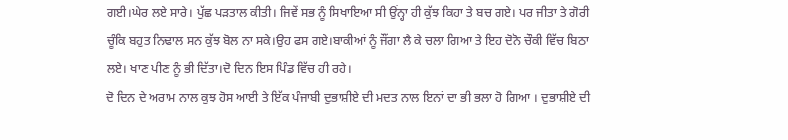ਗਈ।ਘੇਰ ਲਏ ਸਾਰੇ। ਪੁੱਛ ਪੜਤਾਲ ਕੀਤੀ। ਜਿਵੇਂ ਸਭ ਨੂੰ ਸਿਖਾਇਆ ਸੀ ਉਂਨ੍ਹਾ ਹੀ ਕੁੱਝ ਕਿਹਾ ਤੇ ਬਚ ਗਏ। ਪਰ ਜੀਤਾ ਤੇ ਗੋਰੀ ਚੂੰਕਿ ਬਹੁਤ ਨਿਢਾਲ ਸਨ ਕੁੱਝ ਬੋਲ ਨਾ ਸਕੇ।ਉਹ ਫਸ ਗਏ।ਬਾਕੀਆਂ ਨੂੰ ਜੌਂਗਾ ਲੈ ਕੇ ਚਲਾ ਗਿਆ ਤੇ ਇਹ ਦੋਨੋ ਚੌਕੀ ਵਿੱਚ ਬਿਠਾ ਲਏ। ਖਾਣ ਪੀਣ ਨੂੰ ਭੀ ਦਿੱਤਾ।ਦੋ ਦਿਨ ਇਸ ਪਿੰਡ ਵਿੱਚ ਹੀ ਰਹੇ।
ਦੋ ਦਿਨ ਦੇ ਅਰਾਮ ਨਾਲ ਕੁਝ ਹੋਸ ਆਈ ਤੇ ਇੱਕ ਪੰਜਾਬੀ ਦੁਭਾਸ਼ੀਏ ਦੀ ਮਦਤ ਨਾਲ ਇਨਾਂ ਦਾ ਭੀ ਭਲਾ ਹੋ ਗਿਆ । ਦੁਭਾਸ਼ੀਏ ਦੀ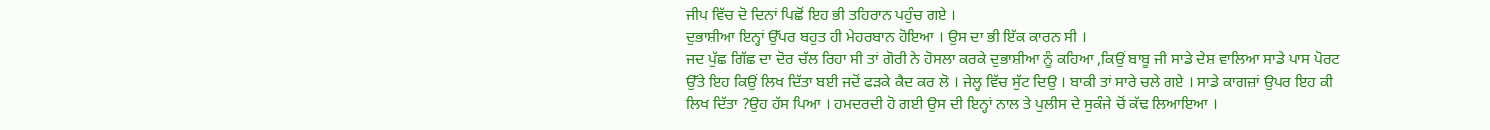ਜੀਪ ਵਿੱਚ ਦੋ ਦਿਨਾਂ ਪਿਛੋਂ ਇਹ ਭੀ ਤਹਿਰਾਨ ਪਹੁੰਚ ਗਏ ।
ਦੁਭਾਸ਼ੀਆ ਇਨ੍ਹਾਂ ਉੱਪਰ ਬਹੁਤ ਹੀ ਮੇਹਰਬਾਨ ਹੋਇਆ । ਉਸ ਦਾ ਭੀ ਇੱਕ ਕਾਰਨ ਸੀ ।
ਜਦ ਪੁੱਛ ਗਿੱਛ ਦਾ ਦੋਰ ਚੱਲ ਰਿਹਾ ਸੀ ਤਾਂ ਗੋਰੀ ਨੇ ਹੋਸਲਾ ਕਰਕੇ ਦੁਭਾਸ਼ੀਆ ਨੂੰ ਕਹਿਆ ,ਕਿਉਂ ਬਾਬੂ ਜੀ ਸਾਡੇ ਦੇਸ਼ ਵਾਲਿਆ ਸਾਡੇ ਪਾਸ ਪੋਰਟ ਉੱਤੇ ਇਹ ਕਿਉਂ ਲਿਖ ਦਿੱਤਾ ਬਈ ਜਦੋਂ ਫੜਕੇ ਕੈਦ ਕਰ ਲੋ । ਜੇਲ੍ਹ ਵਿੱਚ ਸੁੱਟ ਦਿਉ । ਬਾਕੀ ਤਾਂ ਸਾਰੇ ਚਲੇ ਗਏ । ਸਾਡੇ ਕਾਗਜ਼ਾਂ ਉਪਰ ਇਹ ਕੀ ਲਿਖ ਦਿੱਤਾ ?ਉਹ ਹੱਸ ਪਿਆ । ਹਮਦਰਦੀ ਹੋ ਗਈ ਉਸ ਦੀ ਇਨ੍ਹਾਂ ਨਾਲ ਤੇ ਪੁਲੀਸ ਦੇ ਸੁਕੰਜੇ ਚੋਂ ਕੱਢ ਲਿਆਇਆ ।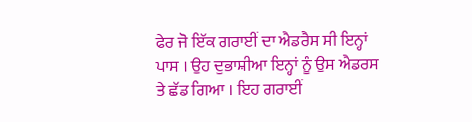ਫੇਰ ਜੋ ਇੱਕ ਗਰਾਈਂ ਦਾ ਐਡਰੈਸ ਸੀ ਇਨ੍ਹਾਂ ਪਾਸ । ਉਹ ਦੁਭਾਸ਼ੀਆ ਇਨ੍ਹਾਂ ਨੂੰ ਉਸ ਐਡਰਸ ਤੇ ਛੱਡ ਗਿਆ । ਇਹ ਗਰਾਈਂ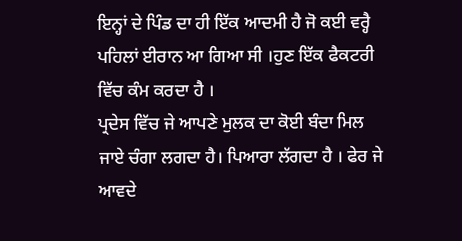ਇਨ੍ਹਾਂ ਦੇ ਪਿੰਡ ਦਾ ਹੀ ਇੱਕ ਆਦਮੀ ਹੈ ਜੋ ਕਈ ਵਰ੍ਹੈ ਪਹਿਲਾਂ ਈਰਾਨ ਆ ਗਿਆ ਸੀ ।ਹੁਣ ਇੱਕ ਫੈਕਟਰੀ ਵਿੱਚ ਕੰਮ ਕਰਦਾ ਹੈ ।
ਪ੍ਰਦੇਸ ਵਿੱਚ ਜੇ ਆਪਣੇ ਮੁਲਕ ਦਾ ਕੋਈ ਬੰਦਾ ਮਿਲ ਜਾਏ ਚੰਗਾ ਲਗਦਾ ਹੈ। ਪਿਆਰਾ ਲੱਗਦਾ ਹੈ । ਫੇਰ ਜੇ ਆਵਦੇ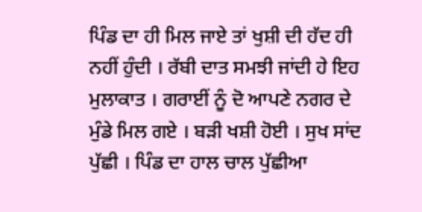ਪਿੰਡ ਦਾ ਹੀ ਮਿਲ ਜਾਏ ਤਾਂ ਖੁਸ਼ੀ ਦੀ ਹੱਦ ਹੀ ਨਹੀਂ ਹੁੰਦੀ । ਰੱਬੀ ਦਾਤ ਸਮਝੀ ਜਾਂਦੀ ਹੇ ਇਹ ਮੁਲਾਕਾਤ । ਗਰਾਈਂ ਨੂੰ ਦੋ ਆਪਣੇ ਨਗਰ ਦੇ ਮੁੰਡੇ ਮਿਲ ਗਏ । ਬੜੀ ਖਸ਼ੀ ਹੋਈ । ਸੁਖ ਸਾਂਦ ਪੁੱਛੀ । ਪਿੰਡ ਦਾ ਹਾਲ ਚਾਲ ਪੁੱਛੀਆ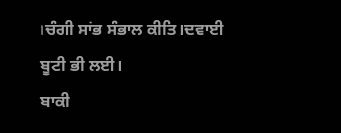।ਚੰਗੀ ਸਾਂਭ ਸੰਭਾਲ ਕੀਤਿ।ਦਵਾਈ ਬੂਟੀ ਭੀ ਲਈ।
ਬਾਕੀ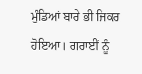ਮੁੰਡਿਆਂ ਬਾਰੇ ਭੀ ਜਿਕਰ ਹੋਇਆ। ਗਰਾਈਂ ਨੂੰ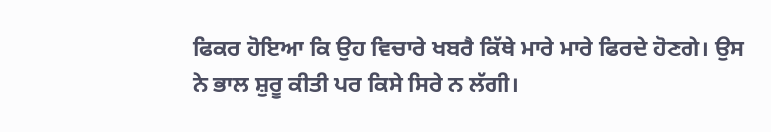ਫਿਕਰ ਹੋਇਆ ਕਿ ਉਹ ਵਿਚਾਰੇ ਖਬਰੈ ਕਿੱਥੇ ਮਾਰੇ ਮਾਰੇ ਫਿਰਦੇ ਹੋਣਗੇ। ਉਸ ਨੇ ਭਾਲ ਸ਼ੁਰੂ ਕੀਤੀ ਪਰ ਕਿਸੇ ਸਿਰੇ ਨ ਲੱਗੀ।